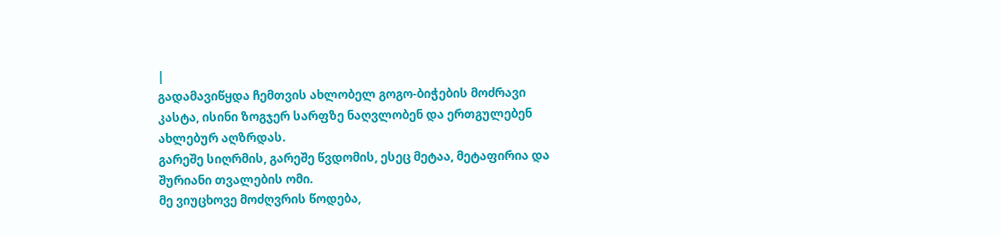|
გადამავიწყდა ჩემთვის ახლობელ გოგო-ბიჭების მოძრავი კასტა, ისინი ზოგჯერ სარფზე ნაღვლობენ და ერთგულებენ ახლებურ აღზრდას.
გარეშე სიღრმის, გარეშე წვდომის, ესეც მეტაა, მეტაფირია და შურიანი თვალების ომი.
მე ვიუცხოვე მოძღვრის წოდება,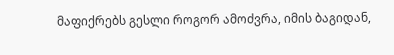მაფიქრებს გესლი როგორ ამოძვრა, იმის ბაგიდან,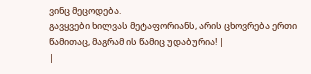ვინც მეცოდება.
გავყვები ხილვას მეტაფორიანს, არის ცხოვრება ერთი წამითაც, მაგრამ ის წამიც უდაბურია! |
|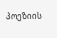პოეზიის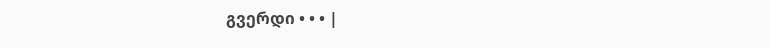გვერდი • • • |